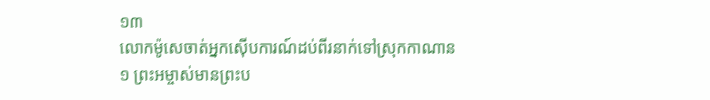១៣
លោកម៉ូសេចាត់អ្នកស៊ើបការណ៍ដប់ពីរនាក់ទៅស្រុកកាណាន
១ ព្រះអម្ចាស់មានព្រះប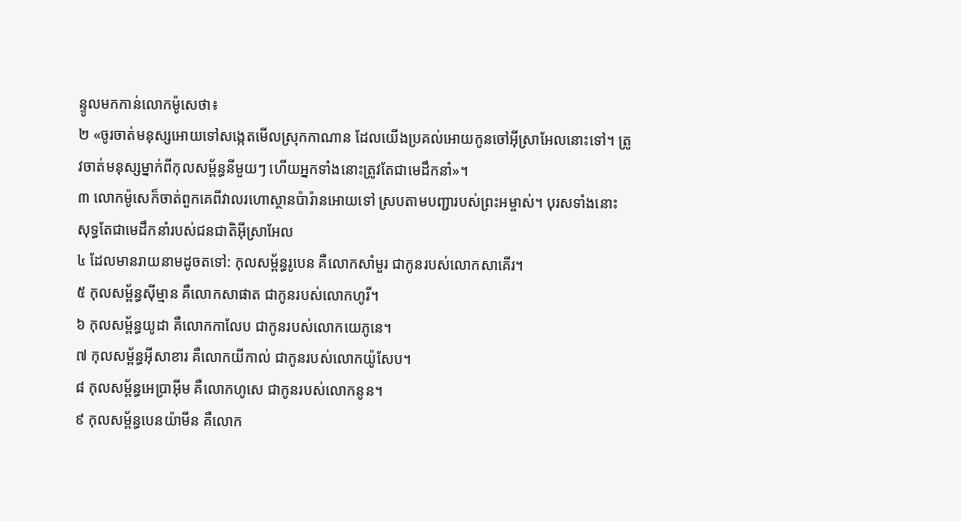ន្ទូលមកកាន់លោកម៉ូសេថា៖
២ «ចូរចាត់មនុស្សអោយទៅសង្កេតមើលស្រុកកាណាន ដែលយើងប្រគល់អោយកូនចៅអ៊ីស្រាអែលនោះទៅ។ ត្រូវចាត់មនុស្សម្នាក់ពីកុលសម្ព័ន្ធនីមួយៗ ហើយអ្នកទាំងនោះត្រូវតែជាមេដឹកនាំ»។
៣ លោកម៉ូសេក៏ចាត់ពួកគេពីវាលរហោស្ថានប៉ារ៉ានអោយទៅ ស្របតាមបញ្ជារបស់ព្រះអម្ចាស់។ បុរសទាំងនោះសុទ្ធតែជាមេដឹកនាំរបស់ជនជាតិអ៊ីស្រាអែល
៤ ដែលមានរាយនាមដូចតទៅ: កុលសម្ព័ន្ធរូបេន គឺលោកសាំមួរ ជាកូនរបស់លោកសាគើរ។
៥ កុលសម្ព័ន្ធស៊ីម្មាន គឺលោកសាផាត ជាកូនរបស់លោកហូរី។
៦ កុលសម្ព័ន្ធយូដា គឺលោកកាលែប ជាកូនរបស់លោកយេភូនេ។
៧ កុលសម្ព័ន្ធអ៊ីសាខារ គឺលោកយីកាល់ ជាកូនរបស់លោកយ៉ូសែប។
៨ កុលសម្ព័ន្ធអេប្រាអ៊ីម គឺលោកហូសេ ជាកូនរបស់លោកនូន។
៩ កុលសម្ព័ន្ធបេនយ៉ាមីន គឺលោក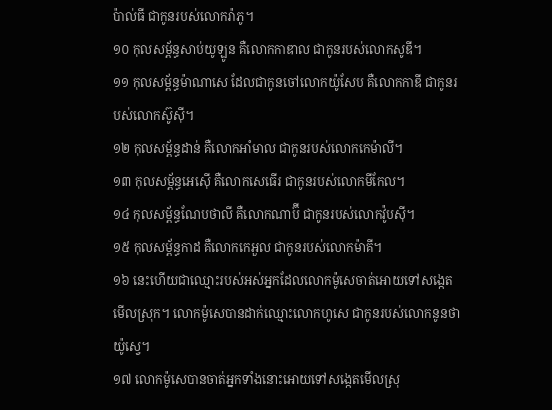ប៉ាល់ធី ជាកូនរបស់លោករ៉ាភូ។
១០ កុលសម្ព័ន្ធសាប់យូឡូន គឺលោកកាឌាល ជាកូនរបស់លោកសូឌី។
១១ កុលសម្ព័ន្ធម៉ាណាសេ ដែលជាកូនចៅលោកយ៉ូសែប គឺលោកកាឌី ជាកូនរបស់លោកស៊ូស៊ី។
១២ កុលសម្ព័ន្ធដាន់ គឺលោកអាំមាល ជាកូនរបស់លោកកេម៉ាលី។
១៣ កុលសម្ព័ន្ធអេស៊ើ គឺលោកសេធើរ ជាកូនរបស់លោកមីកែល។
១៤ កុលសម្ព័ន្ធណែបថាលី គឺលោកណាប៊ី ជាកូនរបស់លោកវ៉ូបស៊ី។
១៥ កុលសម្ព័ន្ធកាដ គឺលោកកេអួល ជាកូនរបស់លោកម៉ាគី។
១៦ នេះហើយជាឈ្មោះរបស់អស់អ្នកដែលលោកម៉ូសេចាត់អោយទៅសង្កេតមើលស្រុក។ លោកម៉ូសេបានដាក់ឈ្មោះលោកហូសេ ជាកូនរបស់លោកនូនថា យ៉ូស្វេ។
១៧ លោកម៉ូសេបានចាត់អ្នកទាំងនោះអោយទៅសង្កេតមើលស្រុ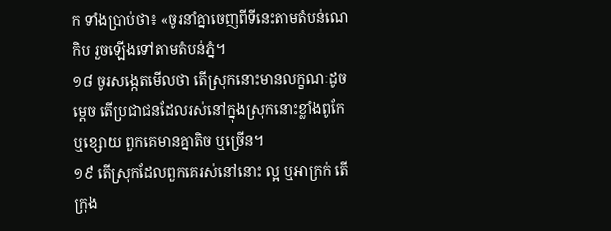ក ទាំងប្រាប់ថា៖ «ចូរនាំគ្នាចេញពីទីនេះតាមតំបន់ណេកិប រួចឡើងទៅតាមតំបន់ភ្នំ។
១៨ ចូរសង្កេតមើលថា តើស្រុកនោះមានលក្ខណៈដូចម្ដេច តើប្រជាជនដែលរស់នៅក្នុងស្រុកនោះខ្លាំងពូកែ ឬខ្សោយ ពួកគេមានគ្នាតិច ឬច្រើន។
១៩ តើស្រុកដែលពួកគេរស់នៅនោះ ល្អ ឬអាក្រក់ តើក្រុង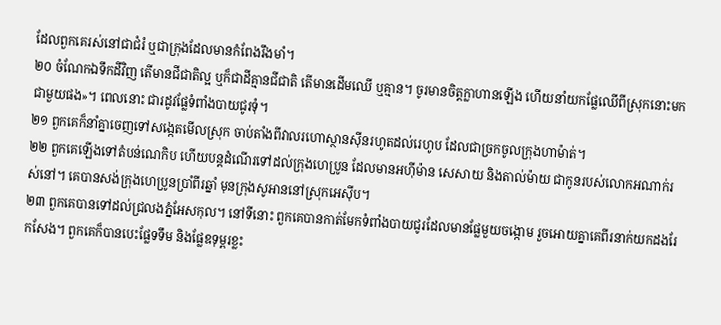ដែលពួកគេរស់នៅជាជំរំ ឬជាក្រុងដែលមានកំពែងរឹងមាំ។
២០ ចំណែកឯទឹកដីវិញ តើមានជីជាតិល្អ ឬក៏ជាដីគ្មានជីជាតិ តើមានដើមឈើ ឬគ្មាន។ ចូរមានចិត្តក្លាហានឡើង ហើយនាំយកផ្លែឈើពីស្រុកនោះមកជាមួយផង»។ ពេលនោះ ជារដូវផ្លែទំពាំងបាយជូរទុំ។
២១ ពួកគេក៏នាំគ្នាចេញទៅសង្កេតមើលស្រុក ចាប់តាំងពីវាលរហោស្ថានស៊ីនរហូតដល់រេហូប ដែលជាច្រកចូលក្រុងហាម៉ាត់។
២២ ពួកគេឡើងទៅតំបន់ណេកិប ហើយបន្តដំណើរទៅដល់ក្រុងហេប្រូន ដែលមានអហ៊ីម៉ាន សេសាយ និងតាល់ម៉ាយ ជាកូនរបស់លោកអណាក់រស់នៅ។ គេបានសង់ក្រុងហេប្រូនប្រាំពីរឆ្នាំ មុនក្រុងសូអាននៅស្រុកអេស៊ីប។
២៣ ពួកគេបានទៅដល់ជ្រលងភ្នំអែសកុល។ នៅទីនោះ ពួកគេបានកាត់មែកទំពាំងបាយជូរដែលមានផ្លែមួយចង្កោម រួចអោយគ្នាគេពីរនាក់យកដងរែកសែង។ ពួកគេក៏បានបេះផ្លែទទឹម និងផ្លែឧទុម្ពរខ្លះ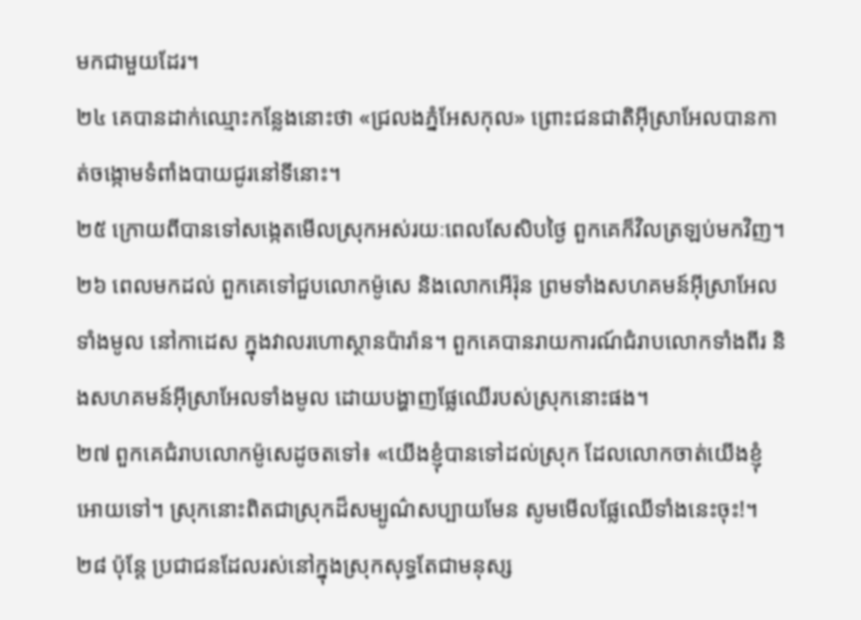មកជាមួយដែរ។
២៤ គេបានដាក់ឈ្មោះកន្លែងនោះថា «ជ្រលងភ្នំអែសកុល» ព្រោះជនជាតិអ៊ីស្រាអែលបានកាត់ចង្កោមទំពាំងបាយជូរនៅទីនោះ។
២៥ ក្រោយពីបានទៅសង្កេតមើលស្រុកអស់រយៈពេលសែសិបថ្ងៃ ពួកគេក៏វិលត្រឡប់មកវិញ។
២៦ ពេលមកដល់ ពួកគេទៅជួបលោកម៉ូសេ និងលោកអើរ៉ុន ព្រមទាំងសហគមន៍អ៊ីស្រាអែលទាំងមូល នៅកាដេស ក្នុងវាលរហោស្ថានប៉ារ៉ាន។ ពួកគេបានរាយការណ៍ជំរាបលោកទាំងពីរ និងសហគមន៍អ៊ីស្រាអែលទាំងមូល ដោយបង្ហាញផ្លែឈើរបស់ស្រុកនោះផង។
២៧ ពួកគេជំរាបលោកម៉ូសេដូចតទៅ៖ «យើងខ្ញុំបានទៅដល់ស្រុក ដែលលោកចាត់យើងខ្ញុំអោយទៅ។ ស្រុកនោះពិតជាស្រុកដ៏សម្បូណ៌សប្បាយមែន សូមមើលផ្លែឈើទាំងនេះចុះ!។
២៨ ប៉ុន្តែ ប្រជាជនដែលរស់នៅក្នុងស្រុកសុទ្ធតែជាមនុស្ស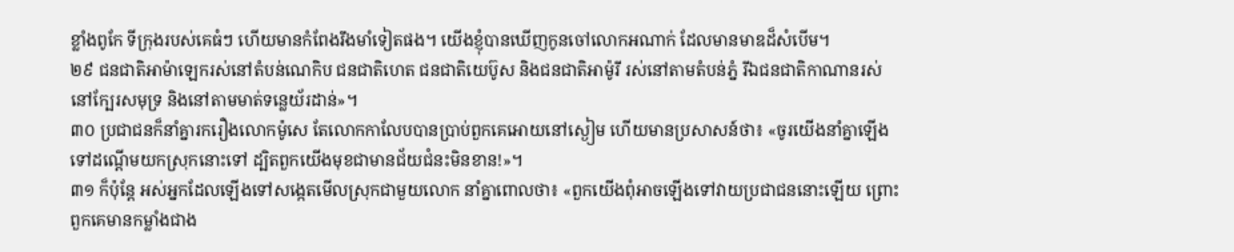ខ្លាំងពូកែ ទីក្រុងរបស់គេធំៗ ហើយមានកំពែងរឹងមាំទៀតផង។ យើងខ្ញុំបានឃើញកូនចៅលោកអណាក់ ដែលមានមាឌដ៏សំបើម។
២៩ ជនជាតិអាម៉ាឡេករស់នៅតំបន់ណេកិប ជនជាតិហេត ជនជាតិយេប៊ូស និងជនជាតិអាម៉ូរី រស់នៅតាមតំបន់ភ្នំ រីឯជនជាតិកាណានរស់នៅក្បែរសមុទ្រ និងនៅតាមមាត់ទន្លេយ័រដាន់»។
៣០ ប្រជាជនក៏នាំគ្នារករឿងលោកម៉ូសេ តែលោកកាលែបបានប្រាប់ពួកគេអោយនៅស្ងៀម ហើយមានប្រសាសន៍ថា៖ «ចូរយើងនាំគ្នាឡើងទៅដណ្ដើមយកស្រុកនោះទៅ ដ្បិតពួកយើងមុខជាមានជ័យជំនះមិនខាន!»។
៣១ ក៏ប៉ុន្តែ អស់អ្នកដែលឡើងទៅសង្កេតមើលស្រុកជាមួយលោក នាំគ្នាពោលថា៖ «ពួកយើងពុំអាចឡើងទៅវាយប្រជាជននោះឡើយ ព្រោះពួកគេមានកម្លាំងជាង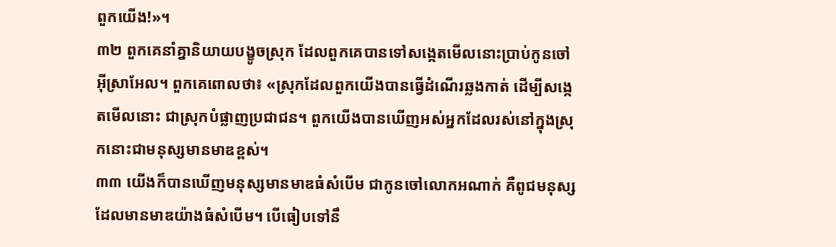ពួកយើង!»។
៣២ ពួកគេនាំគ្នានិយាយបង្ខូចស្រុក ដែលពួកគេបានទៅសង្កេតមើលនោះប្រាប់កូនចៅអ៊ីស្រាអែល។ ពួកគេពោលថា៖ «ស្រុកដែលពួកយើងបានធ្វើដំណើរឆ្លងកាត់ ដើម្បីសង្កេតមើលនោះ ជាស្រុកបំផ្លាញប្រជាជន។ ពួកយើងបានឃើញអស់អ្នកដែលរស់នៅក្នុងស្រុកនោះជាមនុស្សមានមាឌខ្ពស់។
៣៣ យើងក៏បានឃើញមនុស្សមានមាឌធំសំបើម ជាកូនចៅលោកអណាក់ គឺពូជមនុស្សដែលមានមាឌយ៉ាងធំសំបើម។ បើធៀបទៅនឹ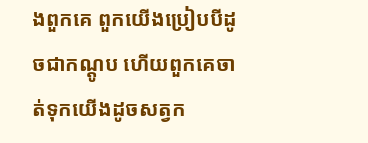ងពួកគេ ពួកយើងប្រៀបបីដូចជាកណ្ដូប ហើយពួកគេចាត់ទុកយើងដូចសត្វក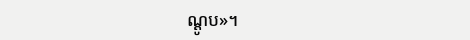ណ្ដូប»។